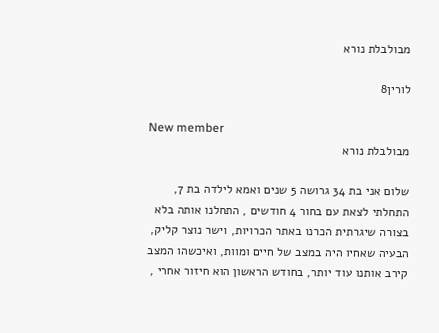מבולבלת נורא

לורין8

New member
מבולבלת נורא

שלום אני בת 34 גרושה 5 שנים ואמא לילדה בת 7, התחלתי לצאת עם בחור 4 חודשים , התחלנו אותה בלא בצורה שיגרתית הכרנו באתר הכרויות, וישר נוצר קליק, הבעיה שאחיו היה במצב של חיים ומוות, ואיכשהו המצב קירב אותנו עוד יותר, בחודש הראשון הוא חיזור אחרי ,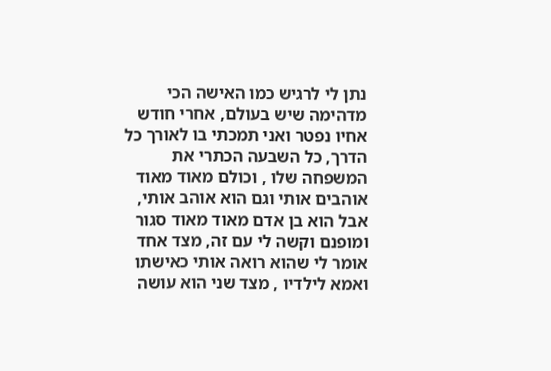נתן לי לרגיש כמו האישה הכי מדהימה שיש בעולם, אחרי חודש אחיו נפטר ואני תמכתי בו לאורך כל הדרך, כל השבעה הכתרי את המשפחה שלו , וכולם מאוד מאוד אוהבים אותי וגם הוא אוהב אותי, אבל הוא בן אדם מאוד מאוד סגור ומופנם וקשה לי עם זה, מצד אחד אומר לי שהוא רואה אותי כאישתו ואמא לילדיו , מצד שני הוא עושה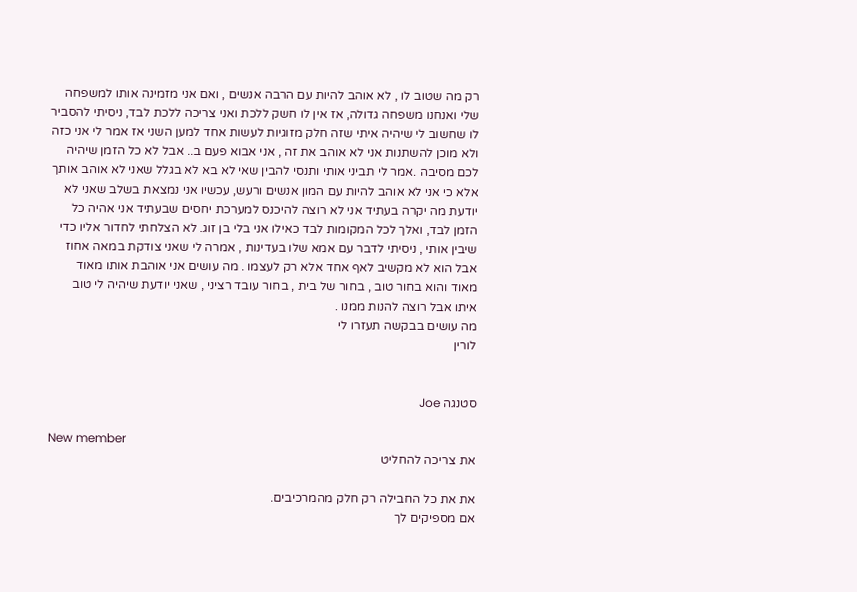רק מה שטוב לו , לא אוהב להיות עם הרבה אנשים , ואם אני מזמינה אותו למשפחה שלי ואנחנו משפחה גדולה, אז אין לו חשק ללכת ואני צריכה ללכת לבד, ניסיתי להסביר לו שחשוב לי שיהיה איתי שזה חלק מזוגיות לעשות אחד למען השני אז אמר לי אני כזה ולא מוכן להשתנות אני לא אוהב את זה , אני אבוא פעם ב.. אבל לא כל הזמן שיהיה לכם מסיבה .אמר לי תביני אותי ותנסי להבין שאי לא בא לא בגלל שאני לא אוהב אותך אלא כי אני לא אוהב להיות עם המון אנשים ורעש, עכשיו אני נמצאת בשלב שאני לא יודעת מה יקרה בעתיד אני לא רוצה להיכנס למערכת יחסים שבעתיד אני אהיה כל הזמן לבד, ואלך לכל המקומות לבד כאילו אני בלי בן זוג. לא הצלחתי לחדור אליו כדי שיבין אותי , ניסיתי לדבר עם אמא שלו בעדינות , אמרה לי שאני צודקת במאה אחוז אבל הוא לא מקשיב לאף אחד אלא רק לעצמו . מה עושים אני אוהבת אותו מאוד מאוד והוא בחור טוב , בחור של בית , בחור עובד רציני , שאני יודעת שיהיה לי טוב איתו אבל רוצה להנות ממנו .
מה עושים בבקשה תעזרו לי
לורין


סטנגה Joe

New member
את צריכה להחליט

את את כל החבילה רק חלק מהמרכיבים.
אם מספיקים לך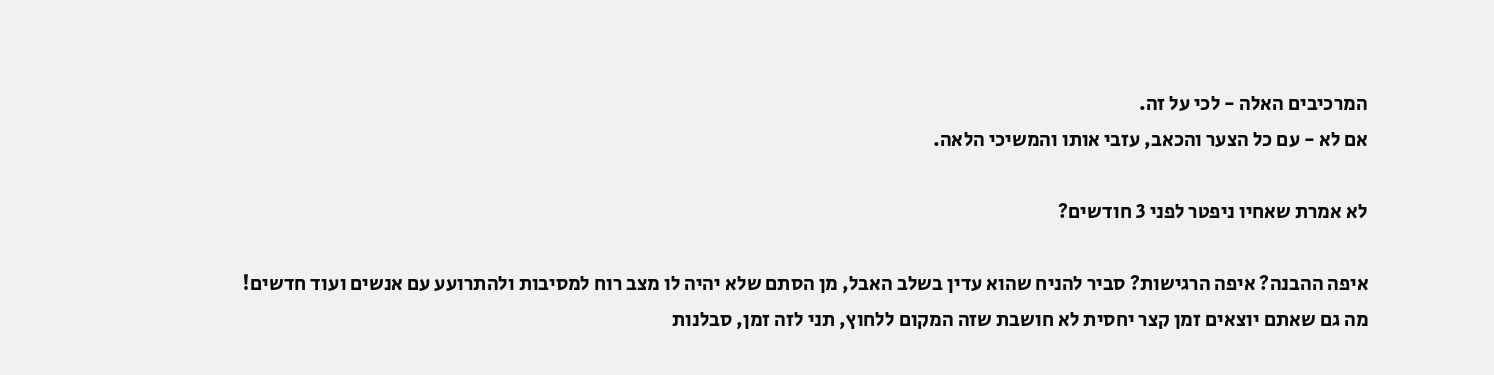המרכיבים האלה - לכי על זה.
אם לא - עם כל הצער והכאב, עזבי אותו והמשיכי הלאה.

לא אמרת שאחיו ניפטר לפני 3 חודשים?

איפה ההבנה? איפה הרגישות? סביר להניח שהוא עדין בשלב האבל, מן הסתם שלא יהיה לו מצב רוח למסיבות ולהתרועע עם אנשים ועוד חדשים!
מה גם שאתם יוצאים זמן קצר יחסית לא חושבת שזה המקום ללחוץ, תני לזה זמן, סבלנות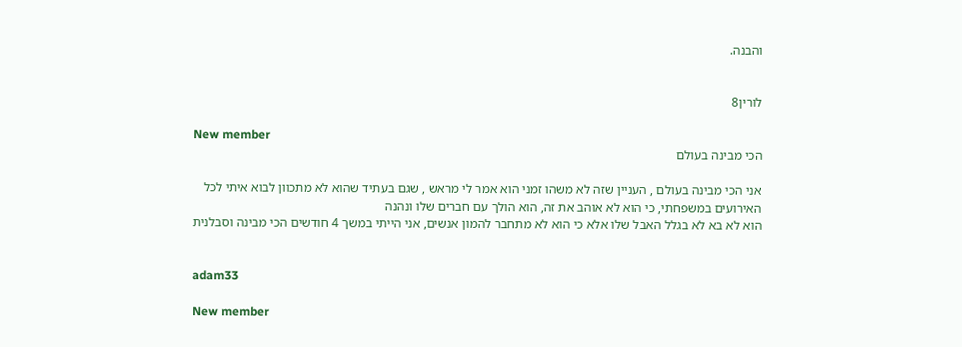והבנה.


לורין8

New member
הכי מבינה בעולם

אני הכי מבינה בעולם , העניין שזה לא משהו זמני הוא אמר לי מראש , שגם בעתיד שהוא לא מתכוון לבוא איתי לכל האירועים במשפחתי, כי הוא לא אוהב את זה, הוא הולך עם חברים שלו ונהנה
הוא לא בא לא בגלל האבל שלו אלא כי הוא לא מתחבר להמון אנשים, אני הייתי במשך 4 חודשים הכי מבינה וסבלנית


adam33

New member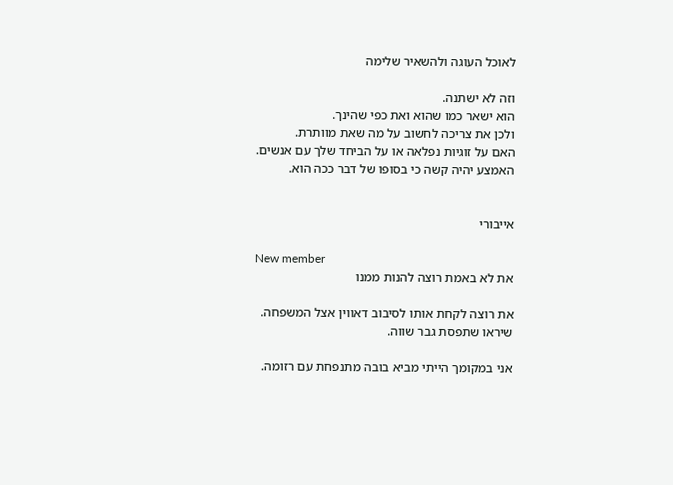לאוכל העוגה ולהשאיר שלימה

וזה לא ישתנה.
הוא ישאר כמו שהוא ואת כפי שהינך.
ולכן את צריכה לחשוב על מה שאת מוותרת.
האם על זוגיות נפלאה או על הביחד שלך עם אנשים.
האמצע יהיה קשה כי בסופו של דבר ככה הוא.


אייבורי

New member
את לא באמת רוצה להנות ממנו

את רוצה לקחת אותו לסיבוב דאווין אצל המשפחה.
שיראו שתפסת גבר שווה.

אני במקומך הייתי מביא בובה מתנפחת עם רזומה.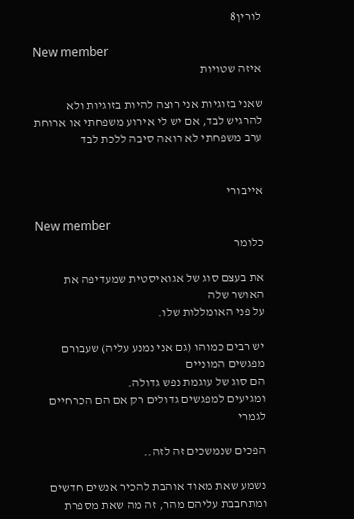לורין8

New member
איזה שטויות

שאני בזוגיות אני רוצה להיות בזוגיות ולא להרגיש לבד, אם יש לי אירוע משפחתי או ארוחת ערב משפחתי לא רואה סיבה ללכת לבד


אייבורי

New member
כלומר

את בעצם סוג של אגואיסטית שמעדיפה את האושר שלה
על פני האומללות שלו.

יש רבים כמוהו (גם אני נמנע עליה) שעבורם מפגשים המוניים
הם סוג של עוגמת נפש גדולה.
ומגיעים למפגשים גדולים רק אם הם הכרחיים לגמרי

הפכים שנמשכים זה לזה..

נשמע שאת מאוד אוהבת להכיר אנשים חדשים ומתחבבת עליהם מהר, זה מה שאת מספרת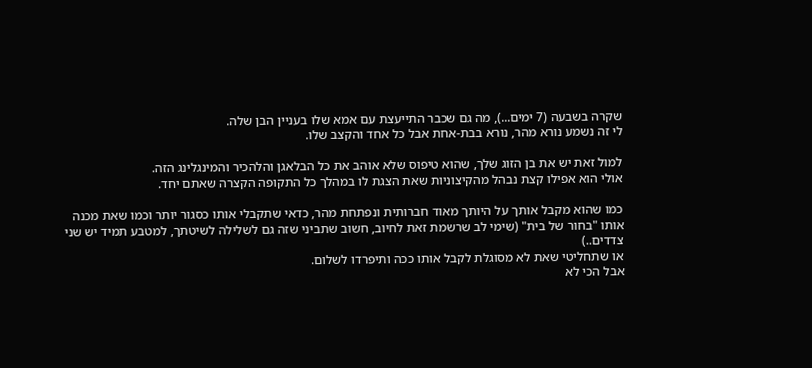שקרה בשבעה (7 ימים...), מה גם שכבר התייעצת עם אמא שלו בעניין הבן שלה.
לי זה נשמע נורא מהר, נורא בבת-אחת אבל כל אחד והקצב שלו.

למול זאת יש את בן הזוג שלך, שהוא טיפוס שלא אוהב את כל הבלאגן והלהכיר והמינגלינג הזה.
אולי הוא אפילו קצת נבהל מהקיצוניות שאת הצגת לו במהלך כל התקופה הקצרה שאתם יחד.

כמו שהוא מקבל אותך על היותך מאוד חברותית ונפתחת מהר, כדאי שתקבלי אותו כסגור יותר וכמו שאת מכנה אותו "בחור של בית" (שימי לב שרשמת זאת לחיוב, חשוב שתביני שזה גם לשלילה לשיטתך, למטבע תמיד יש שני צדדים..)
או שתחליטי שאת לא מסוגלת לקבל אותו ככה ותיפרדו לשלום.
אבל הכי לא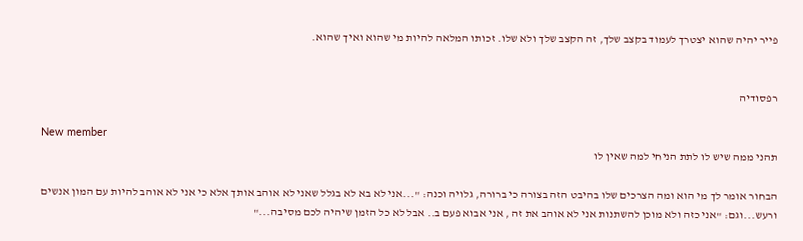פייר יהיה שהוא יצטרך לעמוד בקצב שלך, זה הקצב שלך ולא שלו. זכותו המלאה להיות מי שהוא ואיך שהוא.


רפסודיה

New member
תהני ממה שיש לו לתת הניחי למה שאין לו

הבחור אומר לך מי הוא ומה הצרכים שלו בהיבט הזה בצורה כי ברורה, גלויה וכנה: "...אני לא בא לא בגלל שאני לא אוהב אותך אלא כי אני לא אוהב להיות עם המון אנשים ורעש...וגם: "אני כזה ולא מוכן להשתנות אני לא אוהב את זה , אני אבוא פעם ב.. אבל לא כל הזמן שיהיה לכם מסיבה..."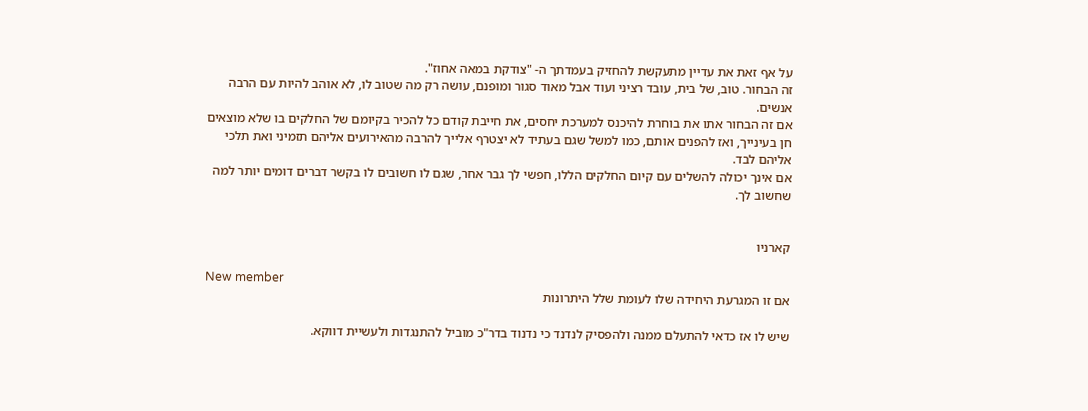על אף זאת את עדיין מתעקשת להחזיק בעמדתך ה- "צודקת במאה אחוז".
זה הבחור. טוב, של בית, עובד רציני ועוד אבל מאוד סגור ומופנם, עושה רק מה שטוב לו, לא אוהב להיות עם הרבה אנשים.
אם זה הבחור אתו את בוחרת להיכנס למערכת יחסים, את חייבת קודם כל להכיר בקיומם של החלקים בו שלא מוצאים חן בעינייך, ואז להפנים אותם, כמו למשל שגם בעתיד לא יצטרף אלייך להרבה מהאירועים אליהם תזמיני ואת תלכי אליהם לבד.
אם אינך יכולה להשלים עם קיום החלקים הללו, חפשי לך גבר אחר, שגם לו חשובים לו בקשר דברים דומים יותר למה שחשוב לך.


קארניו

New member
אם זו המגרעת היחידה שלו לעומת שלל היתרונות

שיש לו אז כדאי להתעלם ממנה ולהפסיק לנדנד כי נדנוד בדר"כ מוביל להתנגדות ולעשיית דווקא.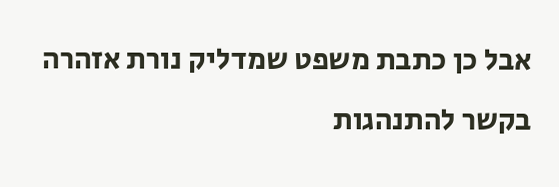אבל כן כתבת משפט שמדליק נורת אזהרה בקשר להתנהגות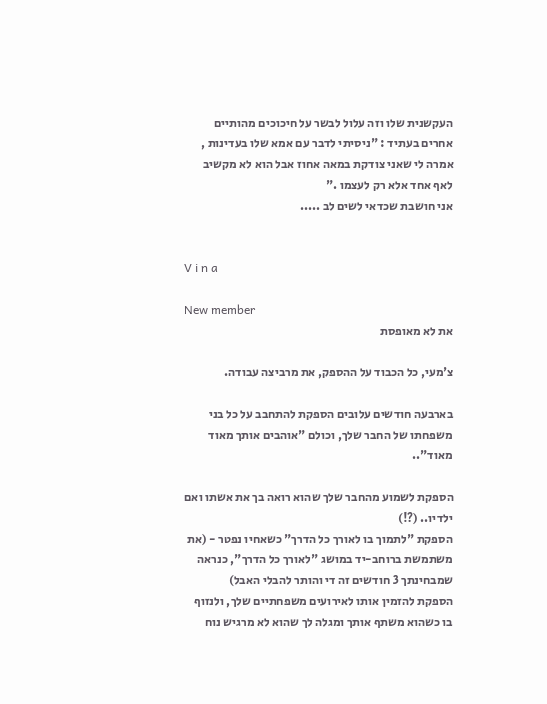העקשנית שלו וזה עלול לבשר על חיכוכים מהותיים אחרים בעתיד : "ניסיתי לדבר עם אמא שלו בעדינות , אמרה לי שאני צודקת במאה אחוז אבל הוא לא מקשיב לאף אחד אלא רק לעצמו ."
אני חושבת שכדאי לשים לב .....


V i n a

New member
את לא מאופסת

צ'מעי, כל הכבוד על ההספק, את מרביצה עבודה.

בארבעה חודשים עלובים הספקת להתחבב על כל בני משפחתו של החבר שלך, וכולם "אוהבים אותך מאוד מאוד"..

הספקת לשמוע מהחבר שלך שהוא רואה בך את אשתו ואם ילדיו.. (?!)
הספקת "לתמוך בו לאורך כל הדרך" כשאחיו נפטר - (את משתמשת ברוחב-יד במושג "לאורך כל הדרך", כנראה שמבחינתך 3 חודשים זה די והותר להבלי האבל)
הספקת להזמין אותו לאירועים משפחתיים שלך, ולנזוף בו כשהוא משתף אותך ומגלה לך שהוא לא מרגיש נוח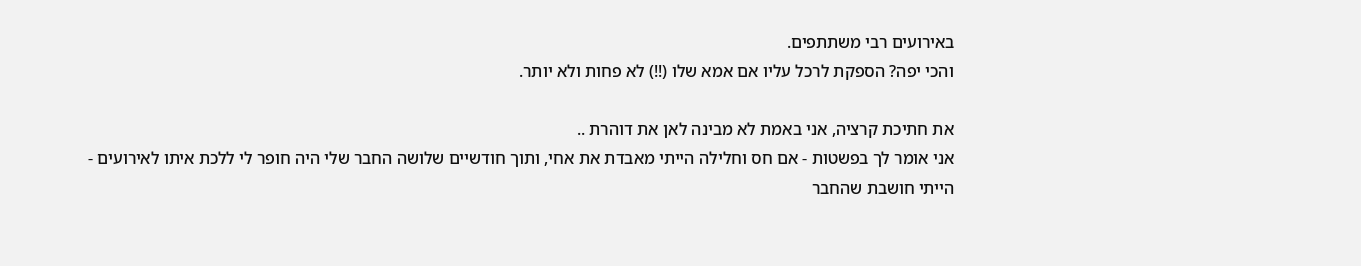באירועים רבי משתתפים.
והכי יפה? הספקת לרכל עליו אם אמא שלו (!!) לא פחות ולא יותר.

את חתיכת קרציה, אני באמת לא מבינה לאן את דוהרת ..
אני אומר לך בפשטות - אם חס וחלילה הייתי מאבדת את אחי, ותוך חודשיים שלושה החבר שלי היה חופר לי ללכת איתו לאירועים -
הייתי חושבת שהחבר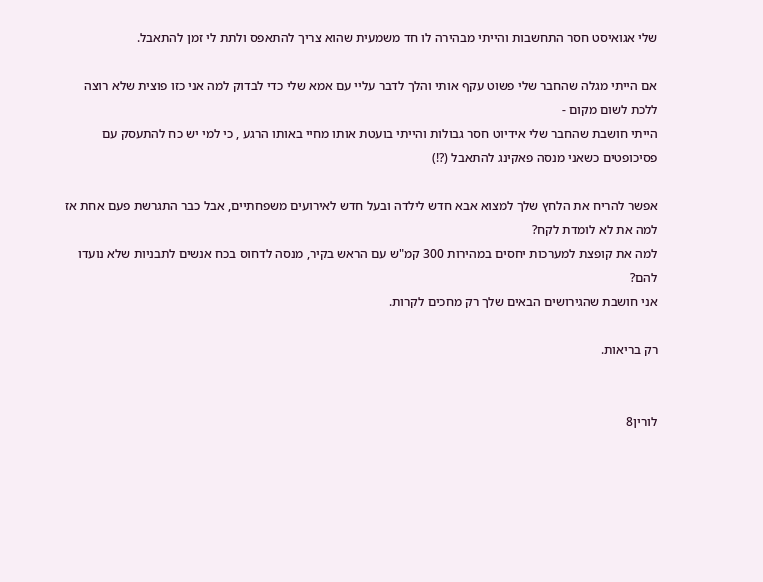שלי אגואיסט חסר התחשבות והייתי מבהירה לו חד משמעית שהוא צריך להתאפס ולתת לי זמן להתאבל.

אם הייתי מגלה שהחבר שלי פשוט עקף אותי והלך לדבר עליי עם אמא שלי כדי לבדוק למה אני כזו פוצית שלא רוצה ללכת לשום מקום -
הייתי חושבת שהחבר שלי אידיוט חסר גבולות והייתי בועטת אותו מחיי באותו הרגע , כי למי יש כח להתעסק עם פסיכופטים כשאני מנסה פאקינג להתאבל (?!)

אפשר להריח את הלחץ שלך למצוא אבא חדש לילדה ובעל חדש לאירועים משפחתיים, אבל כבר התגרשת פעם אחת אז למה את לא לומדת לקח?
למה את קופצת למערכות יחסים במהירות 300 קמ"ש עם הראש בקיר, מנסה לדחוס בכח אנשים לתבניות שלא נועדו להם?
אני חושבת שהגירושים הבאים שלך רק מחכים לקרות.

רק בריאות.


לורין8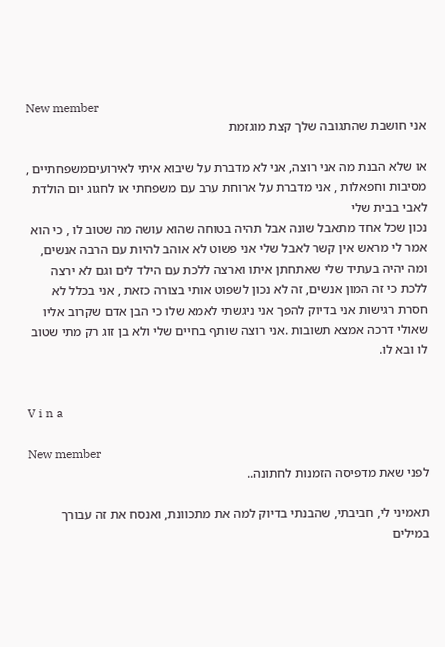New member
אני חושבת שהתגובה שלך קצת מוגזמת

או שלא הבנת מה אני רוצה, אני לא מדברת על שיבוא איתי לאירועיםמשפחתיים , מסיבות וחפאלות , אני מדברת על ארוחת ערב עם משפחתי או לחגוג יום הולדת לאבי בבית שלי
נכון שכל אחד מתאבל שונה אבל תהיה בטוחה שהוא עושה מה שטוב לו , כי הוא אמר לי מראש אין קשר לאבל שלי אני פשוט לא אוהב להיות עם הרבה אנשים, ומה יהיה בעתיד שלי שאתחתן איתו וארצה ללכת עם הילד לים וגם לא ירצה ללכת כי זה המון אנשים, זה לא נכון לשפוט אותי בצורה כזאת , אני בכלל לא חסרת רגישות אני בדיוק להפך אני ניגשתי לאמא שלו כי הבן אדם שקרוב אליו שאולי דרכה אמצא תשובות .אני רוצה שותף בחיים שלי ולא בן זוג רק מתי שטוב לו ובא לו.


V i n a

New member
לפני שאת מדפיסה הזמנות לחתונה..

תאמיני לי, חביבתי, שהבנתי בדיוק למה את מתכוונת, ואנסח את זה עבורך במילים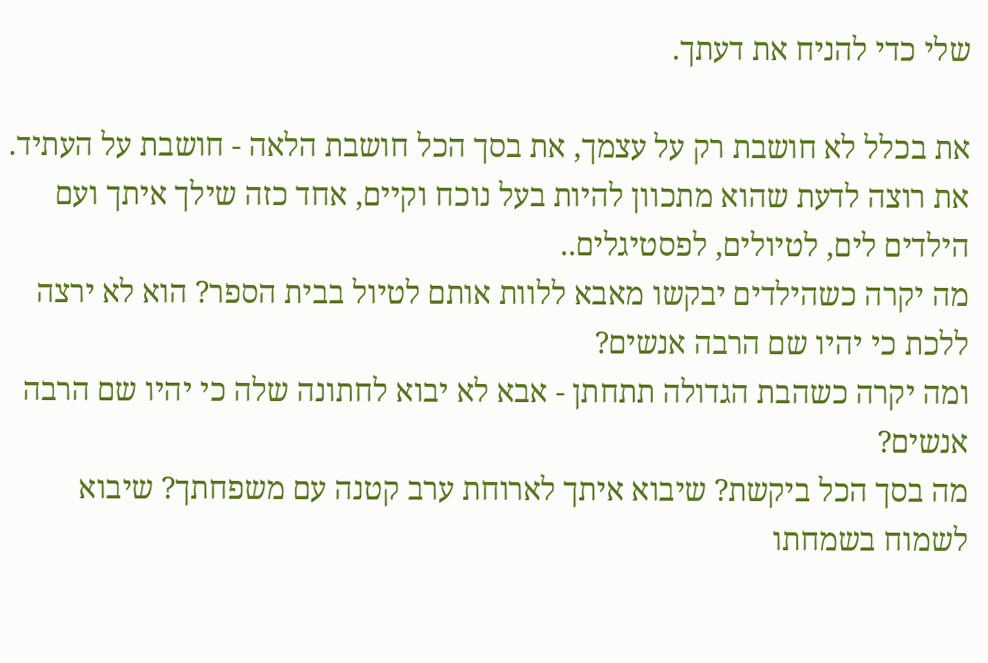שלי כדי להניח את דעתך.

את בכלל לא חושבת רק על עצמך, את בסך הכל חושבת הלאה - חושבת על העתיד.
את רוצה לדעת שהוא מתכוון להיות בעל נוכח וקיים, אחד כזה שילך איתך ועם הילדים לים, לטיולים, לפסטיגלים..
מה יקרה כשהילדים יבקשו מאבא ללוות אותם לטיול בבית הספר? הוא לא ירצה ללכת כי יהיו שם הרבה אנשים?
ומה יקרה כשהבת הגדולה תתחתן - אבא לא יבוא לחתונה שלה כי יהיו שם הרבה אנשים?
מה בסך הכל ביקשת? שיבוא איתך לארוחת ערב קטנה עם משפחתך? שיבוא לשמוח בשמחתו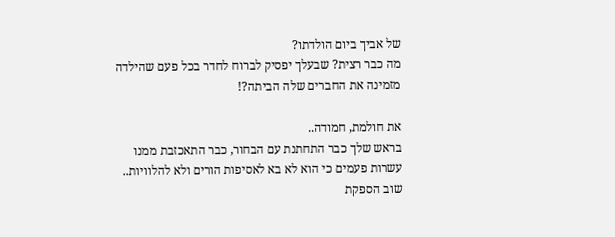של אביך ביום הולדתו?
מה כבר רצית? שבעלך יפסיק לברוח לחדר בכל פעם שהילדה מזמינה את החברים שלה הביתה?!

את חולמת, חמודה..
בראש שלך כבר התחתנת עם הבחור, כבר התאכזבת ממנו עשרות פעמים כי הוא לא בא לאסיפות הורים ולא להלוויות..
שוב הספקת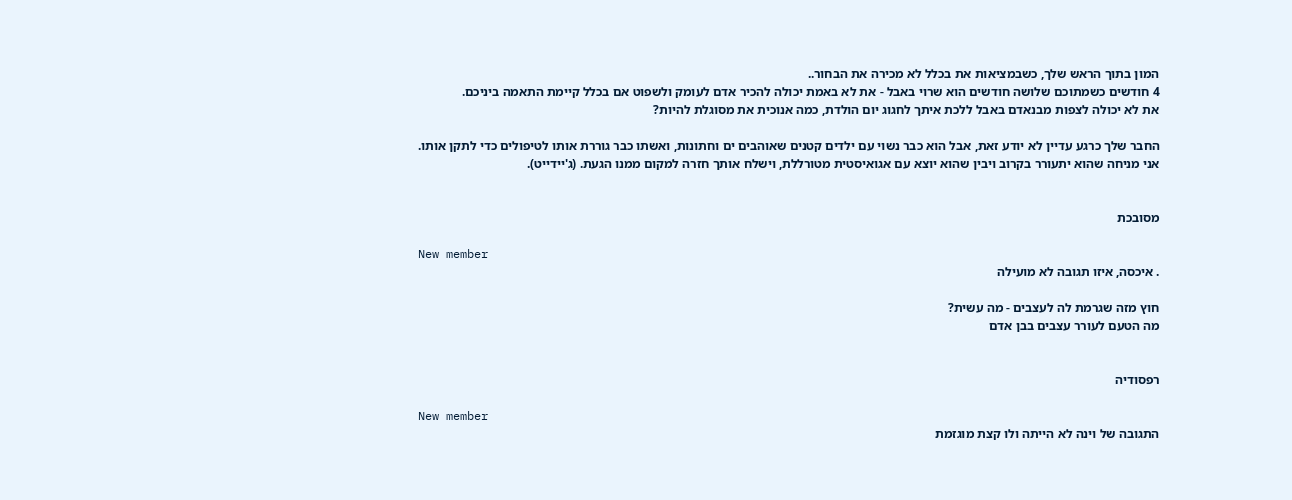המון בתוך הראש שלך, כשבמציאות את בכלל לא מכירה את הבחור..
4 חודשים כשמתוכם שלושה חודשים הוא שרוי באבל - את לא באמת יכולה להכיר אדם לעומק ולשפוט אם בכלל קיימת התאמה ביניכם.
את לא יכולה לצפות מבנאדם באבל ללכת איתך לחגוג יום הולדת, כמה אנוכית את מסוגלת להיות?

החבר שלך כרגע עדיין לא יודע זאת, אבל הוא כבר נשוי עם ילדים קטנים שאוהבים ים וחתונות, ואשתו כבר גוררת אותו לטיפולים כדי לתקן אותו.
אני מניחה שהוא יתעורר בקרוב ויבין שהוא יוצא עם אגואיסטית מטורללת, וישלח אותך חזרה למקום ממנו הגעת. (ג'יידייט).


מסובכת

New member
. איכסה, איזו תגובה לא מועילה

חוץ מזה שגרמת לה לעצבים - מה עשית?
מה הטעם לעורר עצבים בבן אדם


רפסודיה

New member
התגובה של וינה לא הייתה ולו קצת מוגזמת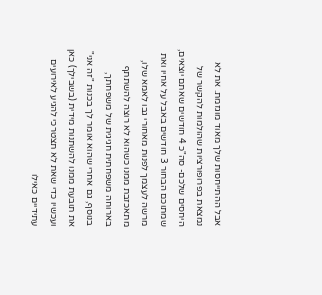אבל ההתייחסות שלך מאוד מוגזמת. את לא נמצאת בפרופורציות שהולמות להקשר של היחסים שלכם- סה"כ 4 חודשים שאתם יוצאים, שמתוכם הבחור 3 חודשים באבל על אחיו ואת מרשה לעצמך לפנות מאחורי גבו לאמא שלו, מתאכזבת ממנו כשהוא לא רוצה להשתתף בארוחה משפחתית חגיגית של משפחתך,
בנוסף, גם אחרי שהוא אומר לך בכנות "זה אני" את תובעת ממנו להשתנות מידית (בשבילך) כאן ועכשיו כדי שאת לא תצטרכי להגיע לאירועים עתידיים כאילו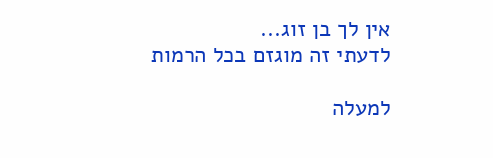אין לך בן זוג...
לדעתי זה מוגזם בכל הרמות

למעלה